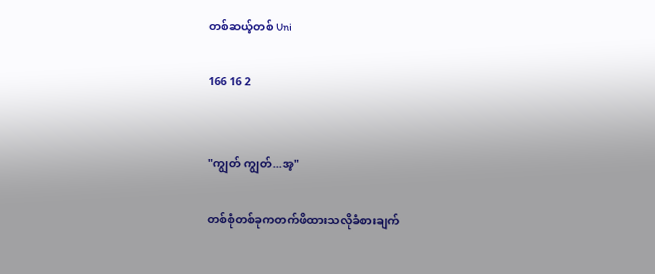တစ်ဆယ့်တစ် Uni

166 16 2


"ကျွတ် ကျွတ်...အ့"

တစ်စုံတစ်ခုကတက်ဖိထားသလိုခံစားချက်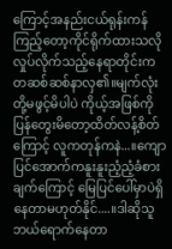ကြောင့်အနည်းငယ်ရုန်းကန်ကြည့်တော့ကိုင်ရိုက်ထားသလိုလှုပ်လိုက်သည့်နေရာတိုင်းကတဆစ်ဆစ်နာလှ၏။မျက်လုံးတို့မဖွင့်မိပါပဲ ကိုယ့်အဖြစ်ကိုပြန်တွေးမိတော့ထိတ်လန့်စိတ်ကြောင့် လူကတုန်ကနဲ...။ကျောပြင်အောက်ကနူးနူးညံ့ညံ့ခံစားချက်ကြောင့် မြေပြင်ပေါ်မှာပဲရှိနေတာမဟုတ်နိုင်....။ဒါဆိုသူဘယ်ရောက်နေတာ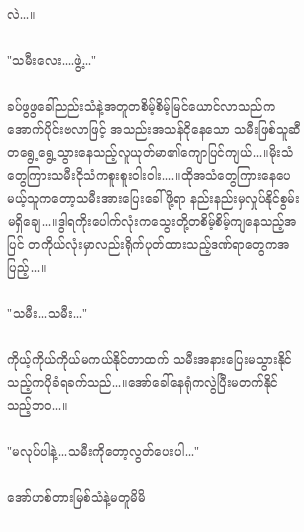လဲ...။

"သမီးလေး....ဖွဲ့..."

ခပ်ဖွဖွခေါ်ညည်းသံနဲ့အတူတစိမ့်စိမ့်မြင်ယောင်လာသည်က အောက်ပိုင်းဗလာဖြင့် အသည်းအသန်ငိုနေသော သမီးဖြစ်သူဆီတရွေ့ရွေ့သွားနေသည့်လူယုတ်မာ၏ကျောပြင်ကျယ်...။မိုးသံတွေကြားသမီးငိုသံကစူးစူး၀ါး၀ါး....။ထိုအသံတွေကြားနေပေမယ့်သူကတော့သမီးအားပြေးခေါ်ဖို့ရာ နည်းနည်းမှလှုပ်နိုင်စွမ်းမရှိချေ...။ဒွါရကိုးပေါက်လုံးကသွေးတို့တစိမ့်စိမ့်ကျနေသည့်အပြင် တကိုယ်လုံးမှာလည်းရိုက်ပုတ်ထားသည့်ဒဏ်ရာတွေကအပြည့်...။

"သမီး...သမီး..."

ကိုယ့်ကိုယ်ကိုယ်မကယ်နိုင်တာထက် သမီးအနားပြေးမသွားနိုင်သည့်ကပိုခံရခက်သည်...။အော်ခေါ်နေရုံကလွဲပြီးမတက်နိုင်သည့်ဘ၀...။

"မလုပ်ပါနဲ့...သမီးကိုတော့လွတ်ပေးပါ..."

အော်ဟစ်တားမြစ်သံနဲ့မတူမိမိ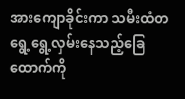အားကျောခိုင်းကာ သမီးထံတရွေ့ရွေ့လှမ်းနေသည့်ခြေထောက်ကို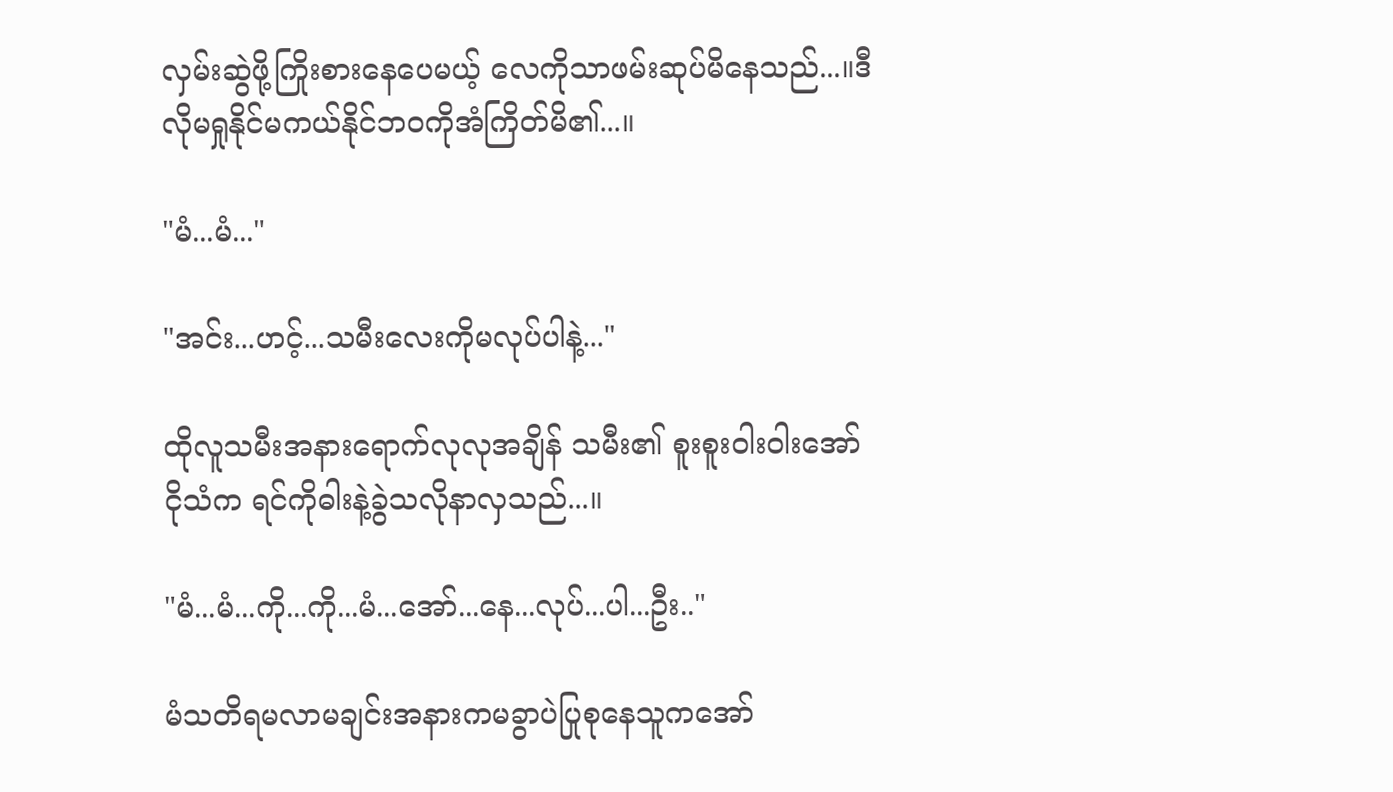လှမ်းဆွဲဖို့ကြိုးစားနေပေမယ့် လေကိုသာဖမ်းဆုပ်မိနေသည်...။ဒီလိုမရှုနိုင်မကယ်နိုင်ဘ၀ကိုအံကြိတ်မိ၏...။

"မံ...မံ..."

"အင်း...ဟင့်...သမီးလေးကိုမလုပ်ပါနဲ့..."

ထိုလူသမီးအနားရောက်လုလုအချိန် သမီး၏ စူးစူး၀ါး၀ါးအော်ငိုသံက ရင်ကိုဓါးနဲ့ခွဲသလိုနာလှသည်...။

"မံ...မံ...ကို...ကို...မံ...အော်...နေ...လုပ်...ပါ...ဦး.."

မံသတိရမလာမချင်းအနားကမခွာပဲပြုစုနေသူကအော်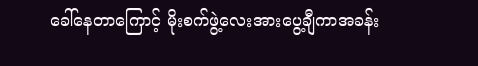ခေါ်နေတာကြောင့် မိုးစက်ဖွဲ့လေးအားပွေ့ချီကာအခန်း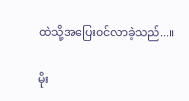ထဲသို့အပြေး၀င်လာခဲ့သည်...။

မိုး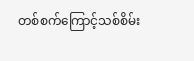တစ်စက်ကြောင့်သစ်စိမ်း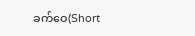ခက်ဝေ(Short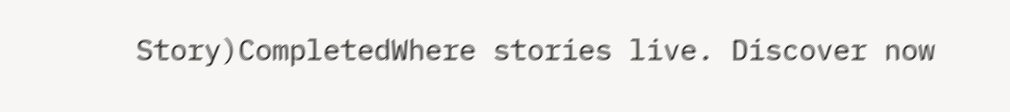Story)CompletedWhere stories live. Discover now